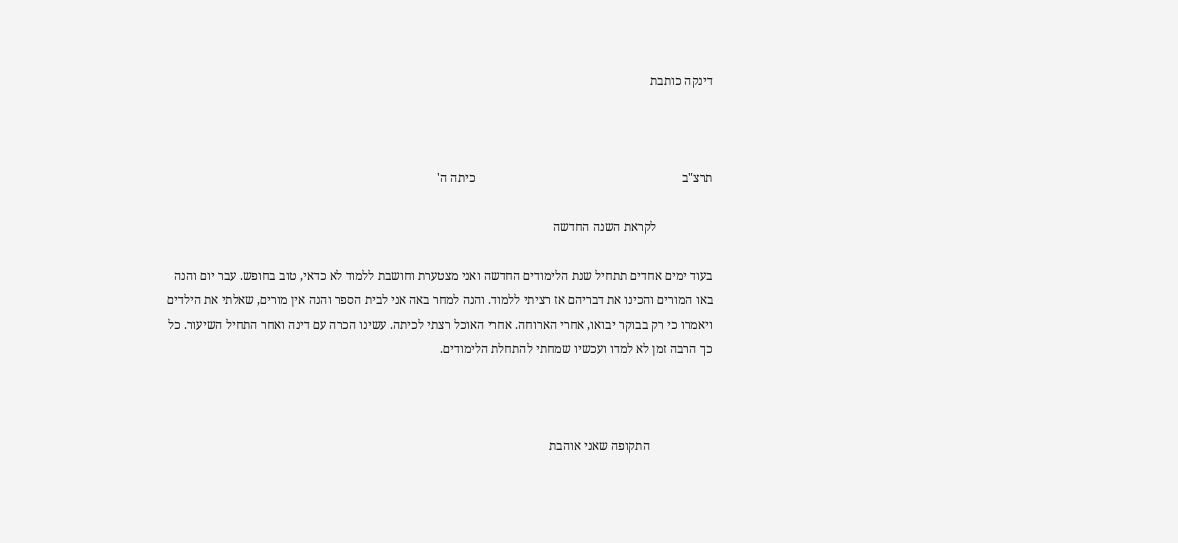דינקה כותבת



תרצ"ב                                                                  כיתה ה'

                  לקראת השנה החדשה

בעוד ימים אחדים תתחיל שנת הלימודים החדשה ואני מצטערת וחושבת ללמוד לא כדאי, טוב בחופש. עבר יום והנה באו המורים והכינו את דבריהם אז רציתי ללמוד. והנה למחר באה אני לבית הספר והנה אין מורים, שאלתי את הילדים ויאמרו כי רק בבוקר יבואו, אחרי הארוחה. אחרי האוכל רצתי לכיתה. עשינו הכרה עם דינה ואחר התחיל השיעור. כל כך הרבה זמן לא למדו ועכשיו שמחתי להתחלת הלימודים.



                    התקופה שאני אוהבת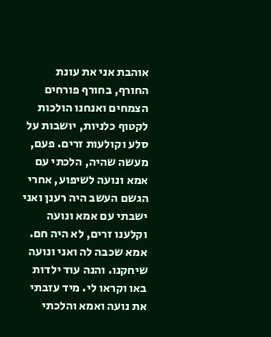אוהבת אני את עונת החורף, בחורף פורחים הצמחים ואנחנו הולכות לקטוף כלניות, יושבות על סלע וקולעות זרים. פעם, מעשה שהיה, הלכתי עם אמא ונועה לשיפוע, אחרי הגשם העשב היה רענן ואני ישבתי עם אמא ונועה וקלענו זרים, לא היה חם. אמא שכבה לה ואני ונועה שיחקנו. והנה עוד ילדות באו וקראו לי. מיד עזבתי את נועה ואמא והלכתי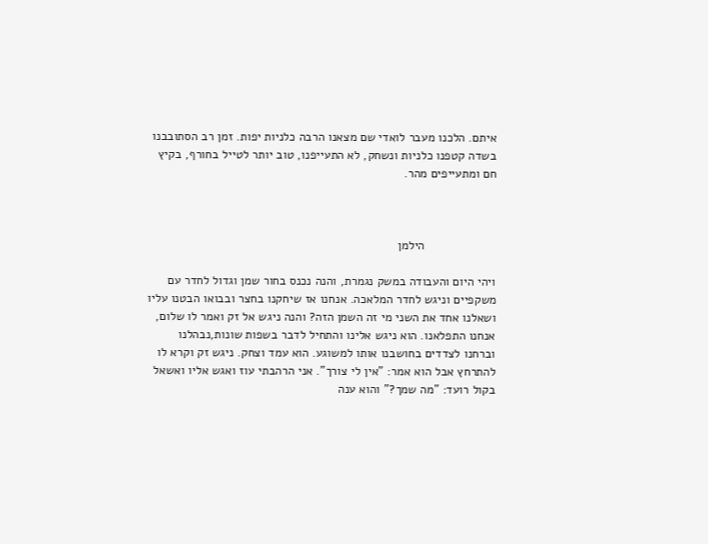איתם. הלכנו מעבר לואדי שם מצאנו הרבה כלניות יפות. זמן רב הסתובבנו בשדה קטפנו כלניות ונשחק, לא התעייפנו, טוב יותר לטייל בחורף, בקיץ חם ומתעייפים מהר.



                     הילמן

ויהי היום והעבודה במשק נגמרת, והנה נכנס בחור שמן וגדול לחדר עם משקפיים וניגש לחדר המלאכה. אנחנו אז שיחקנו בחצר ובבואו הבטנו עליו ושאלנו אחד את השני מי זה השמן הזה? והנה ניגש אל זק ואמר לו שלום, אנחנו התפלאנו. הוא ניגש אלינו והתחיל לדבר בשפות שונות,נבהלנו וברחנו לצדדים בחושבנו אותו למשוגע. הוא עמד וצחק. ניגש זק וקרא לו להתרחץ אבל הוא אמר: "אין לי צורך". אני הרהבתי עוז ואגש אליו ואשאל בקול רועד: "מה שמך?" והוא ענה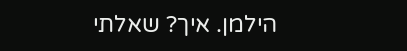הילמן. איך? שאלתי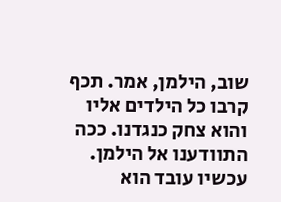שוב, הילמן, אמר. תכף קרבו כל הילדים אליו והוא צחק כנגדנו. ככה התוודענו אל הילמן. עכשיו עובד הוא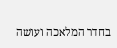בחדר המלאכה ועושה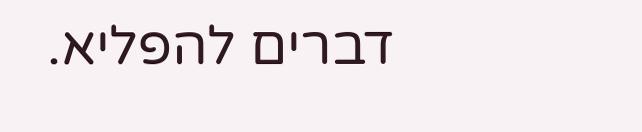דברים להפליא.